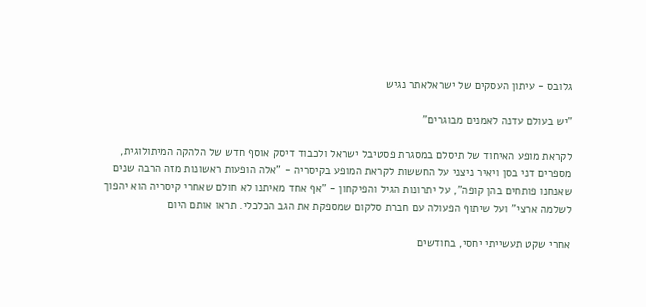גלובס - עיתון העסקים של ישראלאתר נגיש

"יש בעולם עדנה לאמנים מבוגרים"

לקראת מופע האיחוד של תיסלם במסגרת פסטיבל ישראל ולכבוד דיסק אוסף חדש של הלהקה המיתולוגית, מספרים דני בסן ויאיר ניצני על החששות לקראת המופע בקיסריה - "אלה הופעות ראשונות מזה הרבה שנים שאנחנו פותחים בהן קופה", על יתרונות הגיל והפיקחון - "אף אחד מאיתנו לא חולם שאחרי קיסריה הוא יהפוך לשלמה ארצי" ועל שיתוף הפעולה עם חברת סלקום שמספקת את הגב הכלכלי. תראו אותם היום

אחרי שקט תעשייתי יחסי, בחודשים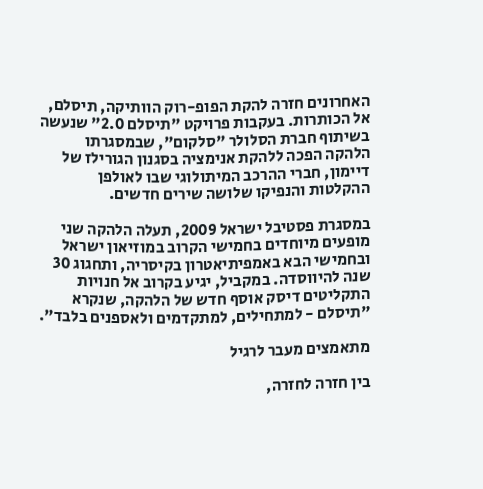האחרונים חזרה להקת הפופ-רוק הוותיקה, תיסלם, אל הכותרות. בעקבות פרויקט "תיסלם 2.0" שנעשה בשיתוף חברת הסלולר "סלקום", שבמסגרתו הלהקה הפכה ללהקת אנימציה בסגנון הגורילז של דיימון, חברי ההרכב המיתולוגי שבו לאולפן ההקלטות והנפיקו שלושה שירים חדשים.

במסגרת פסטיבל ישראל 2009, תעלה הלהקה שני מופעים מיוחדים בחמישי הקרוב במוזיאון ישראל ובחמישי הבא באמפיתיאטרון בקיסריה, ותחגוג 30 שנה להיווסדה. במקביל, יגיע בקרוב אל חנויות התקליטים דיסק אוסף חדש של הלהקה, שנקרא "תיסלם - למתחילים, למתקדמים ולאספנים בלבד".

מתאמצים מעבר לרגיל

בין חזרה לחזרה,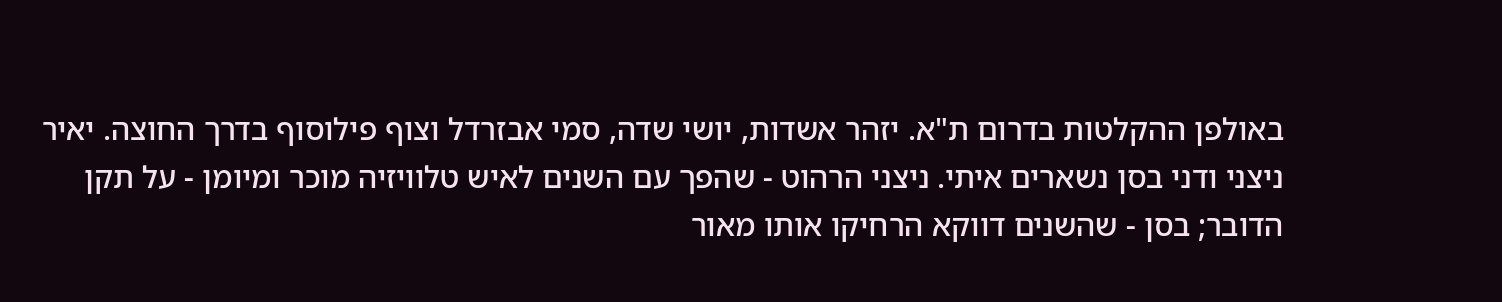באולפן ההקלטות בדרום ת"א. יזהר אשדות, יושי שדה, סמי אבזרדל וצוף פילוסוף בדרך החוצה. יאיר ניצני ודני בסן נשארים איתי. ניצני הרהוט - שהפך עם השנים לאיש טלוויזיה מוכר ומיומן - על תקן הדובר; בסן - שהשנים דווקא הרחיקו אותו מאור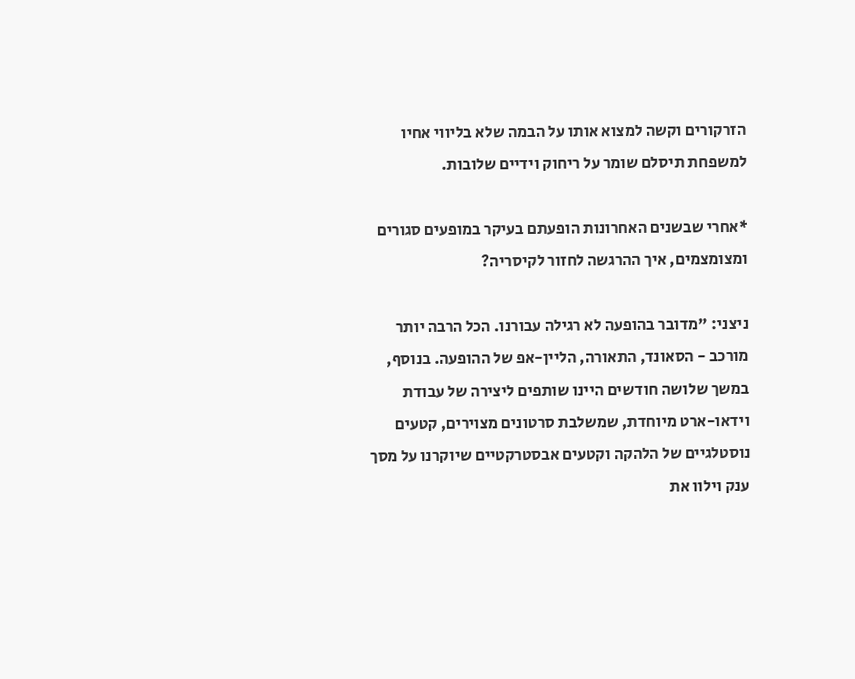הזרקורים וקשה למצוא אותו על הבמה שלא בליווי אחיו למשפחת תיסלם שומר על ריחוק וידיים שלובות.

*אחרי שבשנים האחרונות הופעתם בעיקר במופעים סגורים ומצומצמים, איך ההרגשה לחזור לקיסריה?

ניצני: "מדובר בהופעה לא רגילה עבורנו. הכל הרבה יותר מורכב - הסאונד, התאורה, הליין-אפ של ההופעה. בנוסף, במשך שלושה חודשים היינו שותפים ליצירה של עבודת וידאו-ארט מיוחדת, שמשלבת סרטונים מצוירים, קטעים נוסטלגיים של הלהקה וקטעים אבסטרקטיים שיוקרנו על מסך ענק וילוו את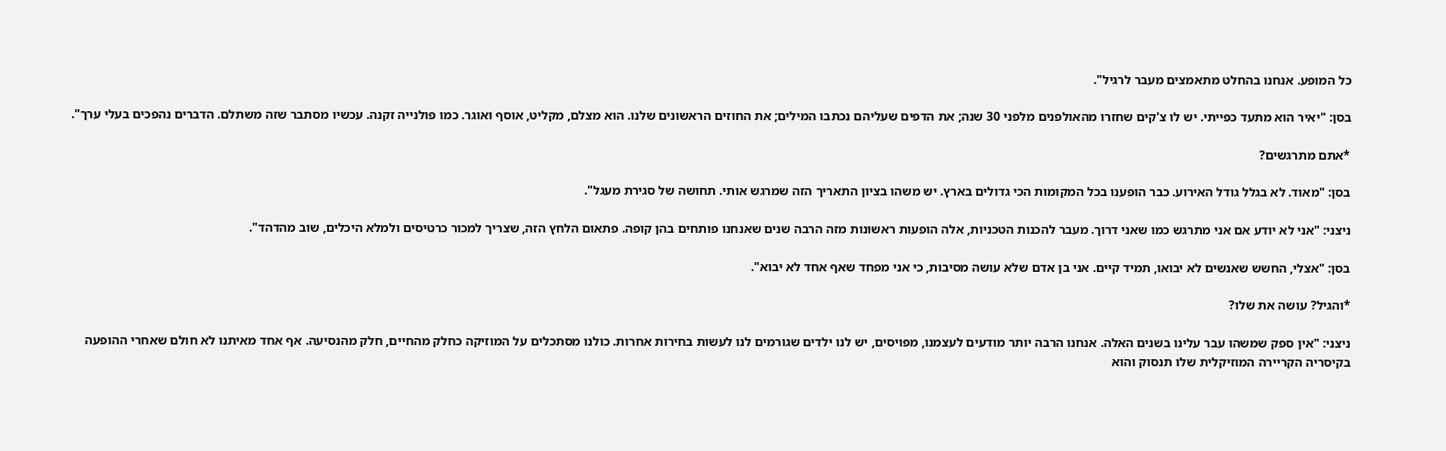כל המופע. אנחנו בהחלט מתאמצים מעבר לרגיל".

בסן: "יאיר הוא מתעד כפייתי. יש לו צ'קים שחזרו מהאולפנים מלפני 30 שנה; את הדפים שעליהם נכתבו המילים; את החוזים הראשונים שלנו. הוא מצלם, מקליט, אוסף ואוגר. כמו פולנייה זקנה. עכשיו מסתבר שזה משתלם. הדברים נהפכים בעלי ערך".

*אתם מתרגשים?

בסן: "מאוד. לא בגלל גודל האירוע. כבר הופענו בכל המקומות הכי גדולים בארץ. יש משהו בציון התאריך הזה שמרגש אותי. תחושה של סגירת מעגל".

ניצני: "אני לא יודע אם אני מתרגש כמו שאני דרוך. מעבר להכנות הטכניות, אלה הופעות ראשונות מזה הרבה שנים שאנחנו פותחים בהן קופה. פתאום הלחץ הזה, שצריך למכור כרטיסים ולמלא היכלים, שוב מהדהד".

בסן: "אצלי, החשש שאנשים לא יבואו, תמיד קיים. אני בן אדם שלא עושה מסיבות, כי אני מפחד שאף אחד לא יבוא".

*והגיל? עושה את שלו?

ניצני: "אין ספק שמשהו עבר עלינו בשנים האלה. אנחנו הרבה יותר מודעים לעצמנו, מפויסים, יש לנו ילדים שגורמים לנו לעשות בחירות אחרות. כולנו מסתכלים על המוזיקה כחלק מהחיים, חלק מהנסיעה. אף אחד מאיתנו לא חולם שאחרי ההופעה בקיסריה הקריירה המוזיקלית שלו תנסוק והוא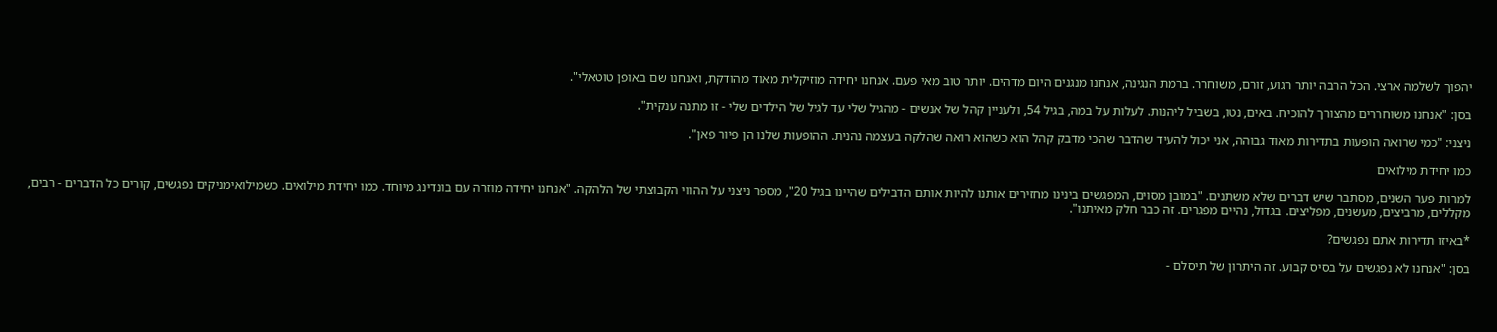יהפוך לשלמה ארצי. הכל הרבה יותר רגוע, זורם, משוחרר. ברמת הנגינה, אנחנו מנגנים היום מדהים. יותר טוב מאי פעם. אנחנו יחידה מוזיקלית מאוד מהודקת, ואנחנו שם באופן טוטאלי".

בסן: "אנחנו משוחררים מהצורך להוכיח. באים, נטו, בשביל ליהנות. לעלות על במה, בגיל 54, ולעניין קהל של אנשים - מהגיל שלי עד לגיל של הילדים שלי - זו מתנה ענקית".

ניצני: "כמי שרואה הופעות בתדירות מאוד גבוהה, אני יכול להעיד שהדבר שהכי מדבק קהל הוא כשהוא רואה שהלקה בעצמה נהנית. ההופעות שלנו הן פיור פאן".

כמו יחידת מילואים

למרות פער השנים, מסתבר שיש דברים שלא משתנים. "במובן מסוים, המפגשים בינינו מחזירים אותנו להיות אותם הדבילים שהיינו בגיל 20", מספר ניצני על ההווי הקבוצתי של הלהקה. "אנחנו יחידה מוזרה עם בונדינג מיוחד. כמו יחידת מילואים. כשמילואימניקים נפגשים, קורים כל הדברים - רבים, מקללים, מרביצים, מעשנים, מפליצים. בגדול, נהיים מפגרים. זה כבר חלק מאיתנו".

*באיזו תדירות אתם נפגשים?

בסן: "אנחנו לא נפגשים על בסיס קבוע. זה היתרון של תיסלם -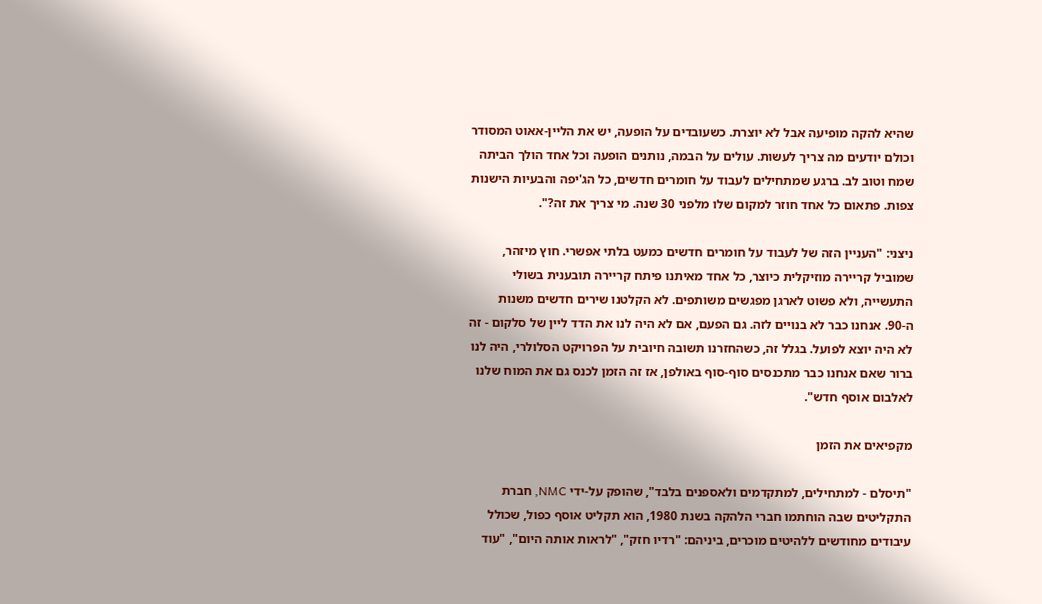שהיא להקה מופיעה אבל לא יוצרת. כשעובדים על הופעה, יש את הליין-אאוט המסודר וכולם יודעים מה צריך לעשות. עולים על הבמה, נותנים הופעה וכל אחד הולך הביתה שמח וטוב לב. ברגע שמתחילים לעבוד על חומרים חדשים, כל הג'יפה והבעיות הישנות צפות. פתאום כל אחד חוזר למקום שלו מלפני 30 שנה. מי צריך את זה?".

ניצני: "העניין הזה של לעבוד על חומרים חדשים כמעט בלתי אפשרי. חוץ מיזהר, שמוביל קריירה מוזיקלית כיוצר, כל אחד מאיתנו פיתח קריירה תובענית בשולי התעשייה, ולא פשוט לארגן מפגשים משותפים. לא הקלטנו שירים חדשים משנות ה-90. אנחנו כבר לא בנויים לזה. גם הפעם, אם לא היה לנו את הדד ליין של סלקום - זה לא היה יוצא לפועל. בגלל זה, כשהחזרנו תשובה חיובית על הפרויקט הסלולרי, היה לנו ברור שאם אנחנו כבר מתכנסים סוף-סוף באולפן, אז זה הזמן לכנס גם את המוח שלנו לאלבום אוסף חדש".

מקפיאים את הזמן

"תיסלם - למתחילים, למתקדמים ולאספנים בלבד", שהופק על-ידי NMC, חברת התקליטים שבה הוחתמו חברי הלהקה בשנת 1980, הוא תקליט אוסף כפול, שכולל עיבודים מחודשים ללהיטים מוכרים, ביניהם: "רדיו חזק", "לראות אותה היום", "עוד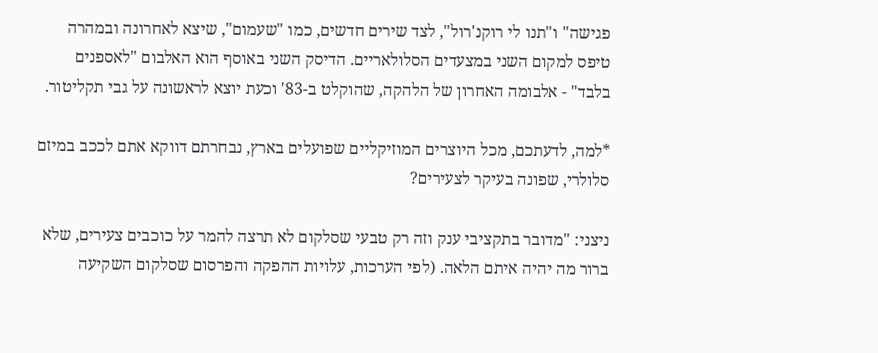פגישה" ו"תנו לי רוקנ'רול", לצד שירים חדשים, כמו "שעמום", שיצא לאחרונה ובמהרה טיפס למקום השני במצעדים הסלולאריים. הדיסק השני באוסף הוא האלבום "לאספנים בלבד" - אלבומה האחרון של הלהקה, שהוקלט ב-83' וכעת יוצא לראשונה על גבי תקליטור.

*למה, לדעתכם, מכל היוצרים המוזיקליים שפועלים בארץ, נבחרתם דווקא אתם לככב במיזם סלולרי, שפונה בעיקר לצעירים?

ניצני: "מדובר בתקציבי ענק וזה רק טבעי שסלקום לא תרצה להמר על כוכבים צעירים, שלא ברור מה יהיה איתם הלאה. (לפי הערכות, עלויות ההפקה והפרסום שסלקום השקיעה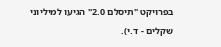בפרויקט "תיסלם 2.0" הגיעו למיליוני שקלים - ד.י).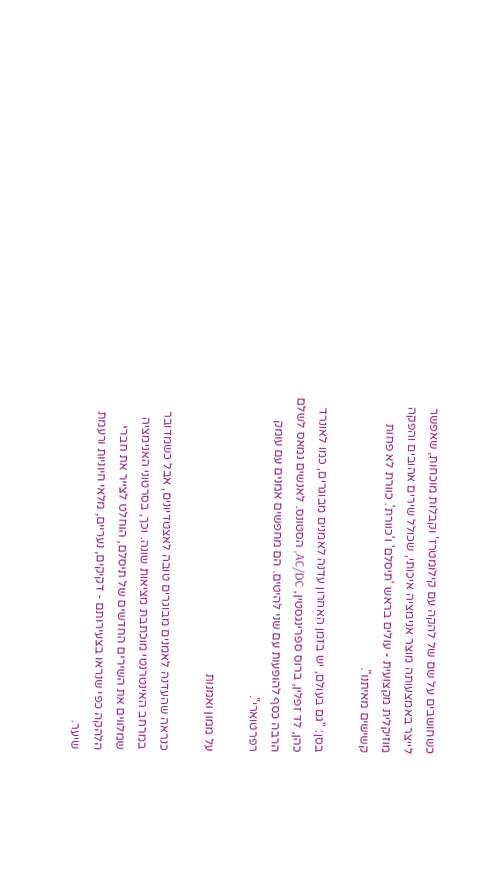כשחושבים על שם של להקה עם קילומטרז' וקבלות מוכחות, שאפשר לייצר באמצעותה מוצר אנימציה איכותי, שכולל שירים אהובים והפקה מוזיקלית מקצועית - עולים בראש 'תיסלם' ו'כוורת'. כוורת לא פחות קשישים מאיתנו".

בסן: "גם בעולם, יש בזמן האחרון עדנה לאמנים מבוגרים, כמו לאונרד כהן, לד זפלין, ברוס ספרינגסטין, AC/DC, הסטונס. לאנשים נמאס לשלם הרבה כסף להופעות עם שני להיטים. הם מחפשים אמנים עם עומק רפרטוארי".

על ממון ואמנות

כנראה שהעדנה לאמנים מבוגרים טובה לאצטדיונים, אבל כשמדובר במרחב האינטרנטי מוכתבת מציאות שונה. וכך, בסרטוני האנימציה שמלווים את השירים החדשים של תיסלם, הוחלט לצייר את חברי הלהקה כפי שנראו בצעירותם - דקיקים, נעריים, מלאי חיוניות ורעמת שיער.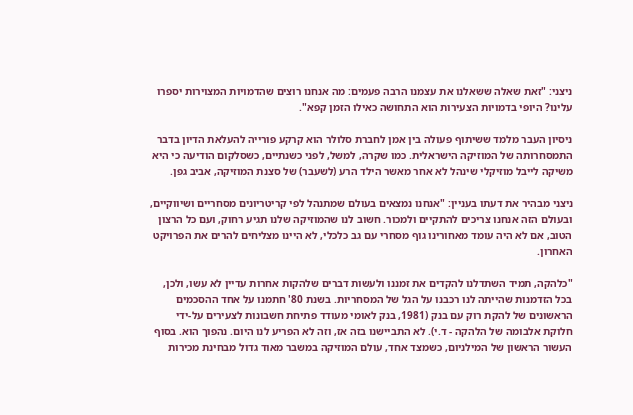ניצני: "זאת שאלה ששאלנו את עצמנו הרבה פעמים: מה אנחנו רוצים שהדמויות המצוירות יספרו עלינו? היופי בדמויות הצעירות הוא התחושה כאילו הזמן קפא".

ניסיון העבר מלמד ששיתוף פעולה בין אמן לחברת סלולר הוא קרקע פורייה להעלאת הדיון בדבר התמסחרותה של המוזיקה הישראלית. כמו שקרה, למשל, לפני כשנתיים, כשסלקום הודיעה כי היא משיקה לייבל מוזיקלי שינהל לא אחר מאשר הילד הרע (לשעבר) של סצנת המוזיקה, אביב גפן.

ניצני מבהיר את דעתו בעניין: "אנחנו נמצאים בעולם שמתנהל לפי קריטריונים מסחריים ושיווקיים, ובעולם הזה אנחנו צריכים להתקיים ולמכור. חשוב לנו שהמוזיקה שלנו תגיע רחוק, ועם כל הרצון הטוב, אם לא היה עומד מאחורינו גוף מסחרי עם גב כלכלי, לא היינו מצליחים להרים את הפרויקט האחרון.

"כלהקה, תמיד השתדלנו להקדים את זמננו ולעשות דברים שלהקות אחרות עדיין לא עשו, ולכן, בכל הזדמנות שהייתה לנו רכבנו על הגל של המסחריות. בשנת 80' חתמנו על אחד ההסכמים הראשונים של להקת רוק עם בנק (1981, בנק לאומי מעודד פתיחת חשבונות לצעירים על-ידי חלוקת אלבומה של הלהקה - ד.י). לא התביישנו בזה אז, וזה לא הפריע לנו היום. נהפוך הוא. בסוף העשור הראשון של המילניום, כשמצד אחד, עולם המוזיקה במשבר מאוד גדול מבחינת מכירות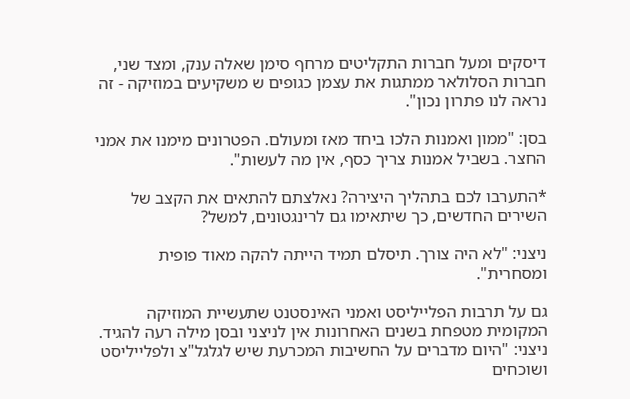דיסקים ומעל חברות התקליטים מרחף סימן שאלה ענק, ומצד שני, חברות הסלולאר ממתגות את עצמן כגופים ש משקיעים במוזיקה - זה נראה לנו פתרון נכון".

בסן: "ממון ואמנות הלכו ביחד מאז ומעולם. הפטרונים מימנו את אמני החצר. בשביל אמנות צריך כסף, אין מה לעשות".

*התערבו לכם בתהליך היצירה? נאלצתם להתאים את הקצב של השירים החדשים, כך שיתאימו גם לרינגטונים, למשל?

ניצני: "לא היה צורך. תיסלם תמיד הייתה להקה מאוד פופית ומסחרית".

גם על תרבות הפלייליסט ואמני האינסטנט שתעשיית המוזיקה המקומית מטפחת בשנים האחרונות אין לניצני ובסן מילה רעה להגיד. ניצני: "היום מדברים על החשיבות המכרעת שיש לגלגל"צ ולפלייליסט ושוכחים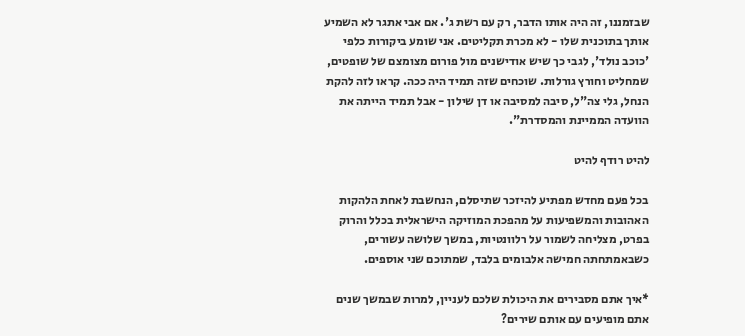שבזמננו, זה היה אותו הדבר, רק עם רשת ג'. אם אבי אתגר לא השמיע אותך בתוכנית שלו - לא מכרת תקליטים. אני שומע ביקורות כלפי 'כוכב נולד', לגבי כך שיש אודישנים מול פורום מצומצם של שופטים, שמחליט וחורץ גורלות. שוכחים שזה תמיד היה ככה. קראו לזה להקת הנחל, גלי צה"ל, סיבה למסיבה או דן שילון - אבל תמיד הייתה את הוועדה הממיינת והמסדרת".

להיט רודף להיט

בכל פעם מחדש מפתיע להיזכר שתיסלם, הנחשבת לאחת הלהקות האהובות והמשפיעות על מהפכת המוזיקה הישראלית בכלל והרוק בפרט, מצליחה לשמור על רלוונטיות, במשך שלושה עשורים, כשבאמתחתה חמישה אלבומים בלבד, שמתוכם שני אוספים.

*איך אתם מסבירים את היכולת שלכם לעניין, למרות שבמשך שנים אתם מופיעים עם אותם שירים?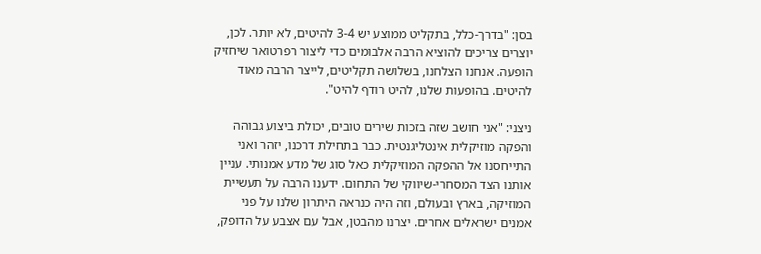בסן: "בדרך-כלל, בתקליט ממוצע יש 3-4 להיטים, לא יותר. לכן, יוצרים צריכים להוציא הרבה אלבומים כדי ליצור רפרטואר שיחזיק הופעה. אנחנו הצלחנו, בשלושה תקליטים, לייצר הרבה מאוד להיטים. בהופעות שלנו, להיט רודף להיט".

ניצני: "אני חושב שזה בזכות שירים טובים, יכולת ביצוע גבוהה והפקה מוזיקלית אינטליגנטית. כבר בתחילת דרכנו, יזהר ואני התייחסנו אל ההפקה המוזיקלית כאל סוג של מדע אמנותי. עניין אותנו הצד המסחרי-שיווקי של התחום. ידענו הרבה על תעשיית המוזיקה, בארץ ובעולם, וזה היה כנראה היתרון שלנו על פני אמנים ישראלים אחרים. יצרנו מהבטן, אבל עם אצבע על הדופק,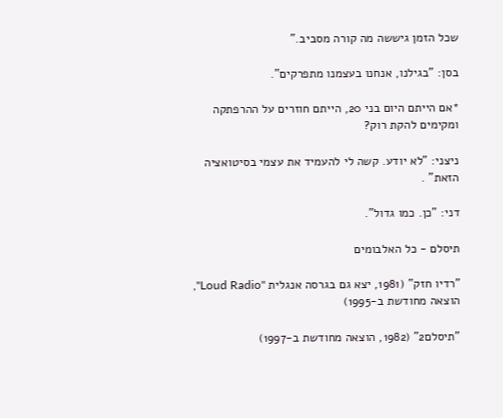שכל הזמן גיששה מה קורה מסביב."

בסן: "בגילנו, אנחנו בעצמנו מתפרקים".

*אם הייתם היום בני 20, הייתם חוזרים על ההרפתקה ומקימים להקת רוק?

ניצני: "לא יודע. קשה לי להעמיד את עצמי בסיטואציה הזאת" .

דני: "כן. כמו גדול".

תיסלם - כל האלבומים

"רדיו חזק" (1981, יצא גם בגרסה אנגלית "Loud Radio", הוצאה מחודשת ב-1995)

"תיסלם2" (1982, הוצאה מחודשת ב-1997)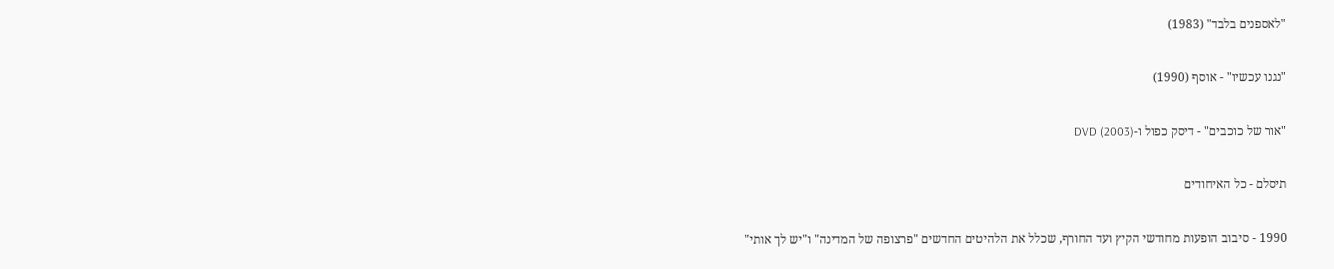"לאספנים בלבד" (1983)

"נגנו עכשיו" - אוסף (1990)

"אור של כוכבים" - דיסק כפול ו-DVD (2003)

תיסלם - כל האיחודים

1990 - סיבוב הופעות מחודשי הקיץ ועד החורף, שכלל את הלהיטים החדשים "פרצופה של המדינה" ו"יש לך אותי"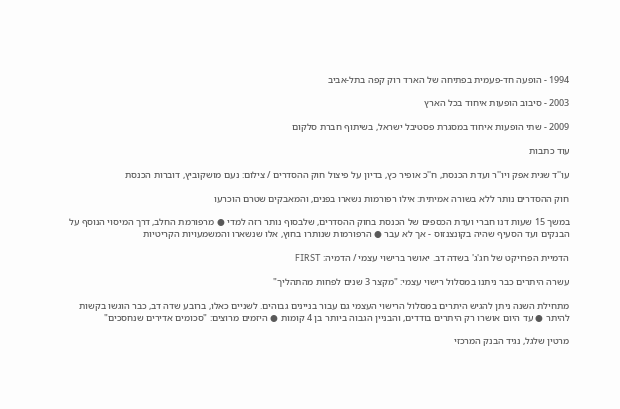1994 - הופעה חד-פעמית בפתיחה של הארד רוק קפה בתל-אביב

2003 - סיבוב הופעות איחוד בכל הארץ

2009 - שתי הופעות איחוד במסגרת פסטיבל ישראל, בשיתוף חברת סלקום

עוד כתבות

עו''ד שגית אפק ויו''ר ועדת הכנסת, ח''כ אופיר כץ, בדיון על פיצול חוק ההסדרים / צילום: נעם מושקוביץ, דוברות הכנסת

חוק ההסדרים נותר ללא בשורה אמיתית: אילו רפורמות נשארו בפנים, והמאבקים שטרם הוכרעו

במשך 15 שעות דנו חברי ועדת הכספים של הכנסת בחוק ההסדרים, שלבסוף נותר רזה למדי ● מרפורמת החלב, דרך המיסוי הנוסף על הבנקים ועד הסעיף שהיה בקונצנזוס - אך לא עבר ● הרפורמות שנותרו בחוץ, אלו שנשארו והמשמעויות הקריטיות

הדמיית הפרויקט של חג'ג' בשדה דב. יאושר ברישוי עצמי / הדמיה: FIRST

עשרה היתרים כבר ניתנו במסלול רישוי עצמי: "מקצר 3 שנים לפחות מהתהליך"

מתחילת השנה ניתן להגיש היתרים במסלול הרישוי העצמי גם עבור בניינים גבוהים. לשניים כאלו, ברובע שדה דב, כבר הוגשו בקשות להיתר ● עד היום אושרו רק היתרים בודדים, והבניין הגבוה ביותר בן 4 קומות ● היזמים מרוצים: "סכומים אדירים שנחסכים"

מרטין שלגל, נגיד הבנק המרכזי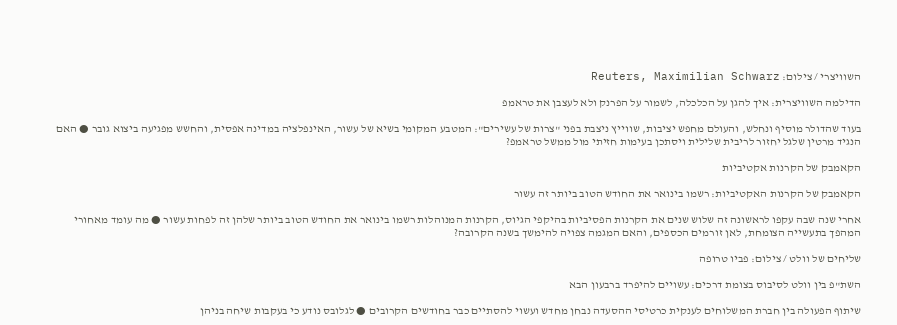השוויצרי / צילום: Reuters, Maximilian Schwarz

הדילמה השוויצרית: איך להגן על הכלכלה, לשמור על הפרנק ולא לעצבן את טראמפ

בעוד שהדולר מוסיף ונחלש, והעולם מחפש יציבות, שווייץ ניצבת בפני "צרות של עשירים": המטבע המקומי בשיא של עשור, האינפלציה במדינה אפסית, והחשש מפגיעה ביצוא גובר ● האם הנגיד מרטין שלגל יחזור לריבית שלילית ויסתכן בעימות חזיתי מול ממשל טראמפ?

הקאמבק של הקרנות אקטיביות

הקאמבק של הקרנות האקטיביות: רשמו בינואר את החודש הטוב ביותר זה עשור

אחרי שנה שבה עקפו לראשונה זה שלוש שנים את הקרנות הפסיביות בהיקפי הגיוס, הקרנות המנוהלות רשמו בינואר את החודש הטוב ביותר שלהן זה לפחות עשור ● מה עומד מאחורי המהפך בתעשייה הצומחת, לאן זורמים הכספים, והאם המגמה צפויה להימשך בשנה הקרובה?

שליחים של וולט / צילום: פביו טרופה

השת"פ בין וולט לסיבוס בצומת דרכים: עשויים להיפרד ברבעון הבא

שיתוף הפעולה בין חברת המשלוחים לענקית כרטיסי ההסעדה נבחן מחדש ועשוי להסתיים כבר בחודשים הקרובים ● לגלובס נודע כי בעקבות שיחה בניהן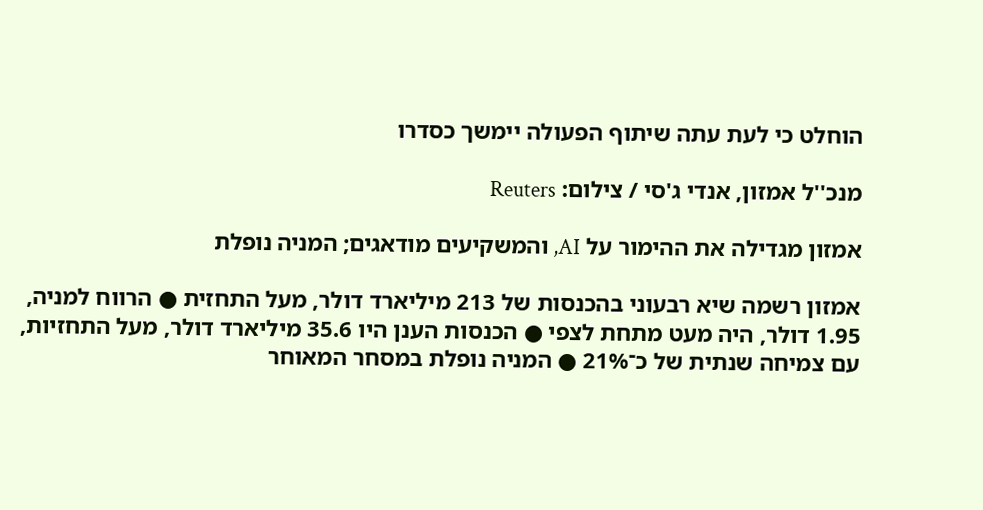הוחלט כי לעת עתה שיתוף הפעולה יימשך כסדרו

מנכ''ל אמזון, אנדי ג'סי / צילום: Reuters

אמזון מגדילה את ההימור על AI, והמשקיעים מודאגים; המניה נופלת

אמזון רשמה שיא רבעוני בהכנסות של 213 מיליארד דולר, מעל התחזית ● הרווח למניה, 1.95 דולר, היה מעט מתחת לצפי ● הכנסות הענן היו 35.6 מיליארד דולר, מעל התחזיות, עם צמיחה שנתית של כ־21% ● המניה נופלת במסחר המאוחר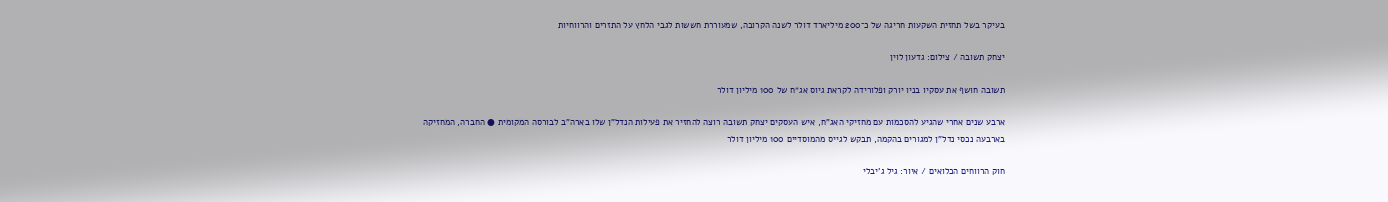בעיקר בשל תחזית השקעות חריגה של כ־200 מיליארד דולר לשנה הקרובה, שמעוררת חששות לגבי הלחץ על התזרים והרווחיות

יצחק תשובה / צילום: גדעון לוין

תשובה חושף את עסקיו בניו יורק ופלורידה לקראת גיוס אג״ח של 100 מיליון דולר

ארבע שנים אחרי שהגיע להסכמות עם מחזיקי האג"ח, איש העסקים יצחק תשובה רוצה להחזיר את פעילות הנדל"ן שלו בארה"ב לבורסה המקומית ● החברה, המחזיקה בארבעה נכסי נדל"ן למגורים בהקמה, תבקש לגייס מהמוסדיים 100 מיליון דולר

חוק הרווחים הכלואים / איור: גיל ג'יבלי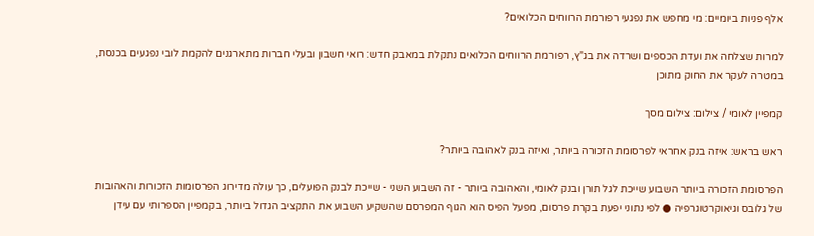אלף פניות ביומיים: מי מחפש את נפגעי רפורמת הרווחים הכלואים?

למרות שצלחה את ועדת הכספים ושרדה את בג"ץ, רפורמת הרווחים הכלואים נתקלת במאבק חדש: רואי חשבון ובעלי חברות מתארגנים להקמת לובי נפגעים בכנסת, במטרה לעקר את החוק מתוכן

קמפיין לאומי / צילום: צילום מסך

ראש בראש: איזה בנק אחראי לפרסומת הזכורה ביותר, ואיזה בנק לאהובה ביותר?

הפרסומת הזכורה ביותר השבוע שייכת לגל תורן ובנק לאומי, והאהובה ביותר - זה השבוע השני - שייכת לבנק הפועלים, כך עולה מדירוג הפרסומות הזכורות והאהובות של גלובס וגיאוקרטוגרפיה ● לפי נתוני יפעת בקרת פרסום, מפעל הפיס הוא הגוף המפרסם שהשקיע השבוע את התקציב הגדול ביותר, בקמפיין הספרותי עם עידן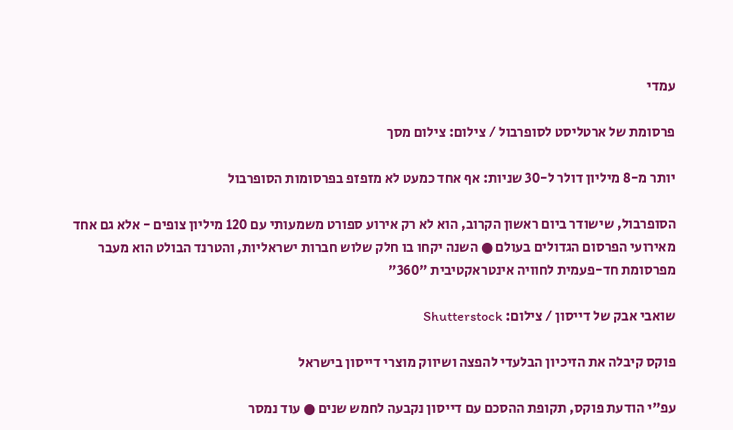עמדי

פרסומת של ארטליסט לסופרבול / צילום: צילום מסך

יותר מ-8 מיליון דולר ל-30 שניות: אף אחד כמעט לא מזפזפ בפרסומות הסופרבול

הסופרבול, שישודר ביום ראשון הקרוב, הוא לא רק אירוע ספורט משמעותי עם 120 מיליון צופים - אלא גם אחד מאירועי הפרסום הגדולים בעולם ● השנה יקחו בו חלק שלוש חברות ישראליות, והטרנד הבולט הוא מעבר מפרסומת חד-פעמית לחוויה אינטראקטיבית "360"

שואבי אבק של דייסון / צילום: Shutterstock

פוקס קיבלה את הזיכיון הבלעדי להפצה ושיווק מוצרי דייסון בישראל

עפ"י הודעת פוקס, תקופת ההסכם עם דייסון נקבעה לחמש שנים ● עוד נמסר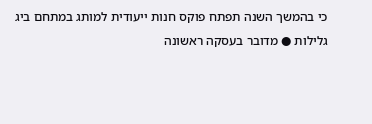כי בהמשך השנה תפתח פוקס חנות ייעודית למותג במתחם ביג גלילות ● מדובר בעסקה ראשונה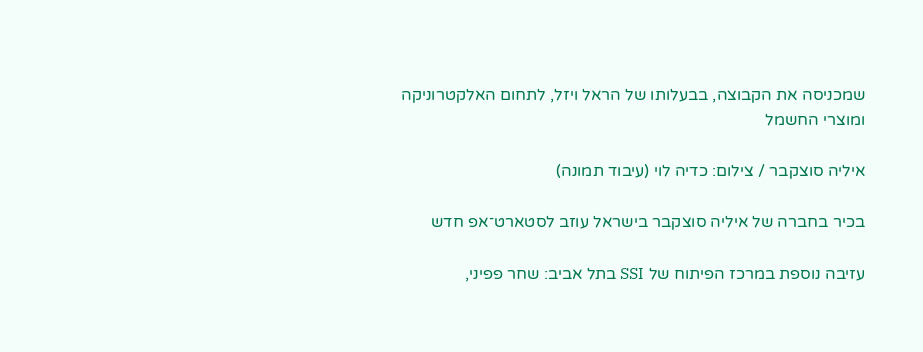שמכניסה את הקבוצה, בבעלותו של הראל ויזל, לתחום האלקטרוניקה ומוצרי החשמל

איליה סוצקבר / צילום: כדיה לוי (עיבוד תמונה)

בכיר בחברה של איליה סוצקבר בישראל עוזב לסטארט־אפ חדש

עזיבה נוספת במרכז הפיתוח של SSI בתל אביב: שחר פפיני,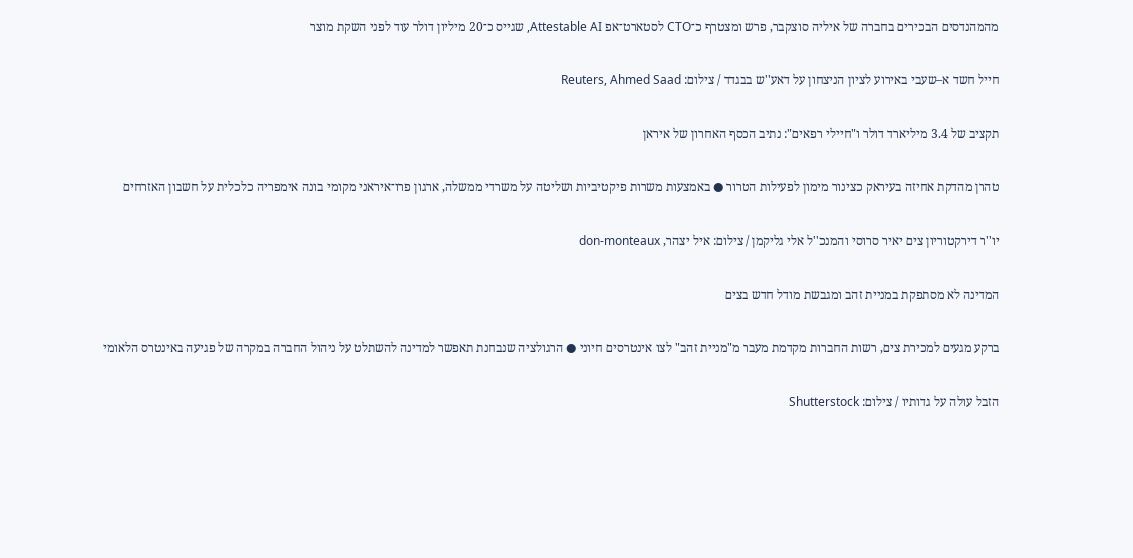מהמהנדסים הבכירים בחברה של איליה סוצקבר, פרש ומצטרף כ־CTO לסטארט־אפ Attestable AI, שגייס כ־20 מיליון דולר עוד לפני השקת מוצר

חייל חשד א–שעבי באירוע לציון הניצחון על דאע''ש בבגדד / צילום: Reuters, Ahmed Saad

תקציב של 3.4 מיליארד דולר ו"חיילי רפאים": נתיב הכסף האחרון של איראן

טהרן מהדקת אחיזה בעיראק כצינור מימון לפעילות הטרור ● באמצעות משרות פיקטיביות ושליטה על משרדי ממשלה, ארגון פרו־איראני מקומי בונה אימפריה כלכלית על חשבון האזרחים

יו''ר דירקטוריון צים יאיר סרוסי והמנכ''ל אלי גליקמן / צילום: איל יצהר, don-monteaux

המדינה לא מסתפקת במניית זהב ומגבשת מודל חדש בצים

ברקע מגעים למכירת צים, רשות החברות מקדמת מעבר מ"מניית זהב" לצו אינטרסים חיוני ● הרגולציה שנבחנת תאפשר למדינה להשתלט על ניהול החברה במקרה של פגיעה באינטרס הלאומי

הזבל עולה על גדותיו / צילום: Shutterstock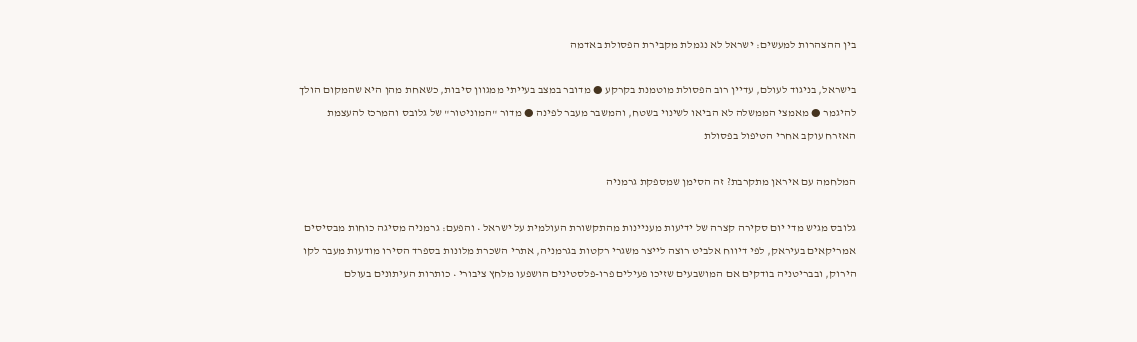בין ההצהרות למעשים: ישראל לא נגמלת מקבירת הפסולת באדמה

בישראל, בניגוד לעולם, עדיין רוב הפסולת מוטמנת בקרקע ● מדובר במצב בעייתי ממגוון סיבות, כשאחת מהן היא שהמקום הולך להיגמר ● מאמצי הממשלה לא הביאו לשינוי בשטח, והמשבר מעבר לפינה ● מדור "המוניטור" של גלובס והמרכז להעצמת האזרח עוקב אחרי הטיפול בפסולת

המלחמה עם איראן מתקרבת? זה הסימן שמספקת גרמניה

גלובס מגיש מדי יום סקירה קצרה של ידיעות מעניינות מהתקשורת העולמית על ישראל • והפעם: גרמניה מסיגה כוחות מבסיסים אמריקאים בעיראק, לפי דיווח אלביט רוצה לייצר משגרי רקטות בגרמניה, אתרי השכרת מלונות בספרד הסירו מודעות מעבר לקו הירוק, ובבריטניה בודקים אם המושבעים שזיכו פעילים פרו-פלסטינים הושפעו מלחץ ציבורי • כותרות העיתונים בעולם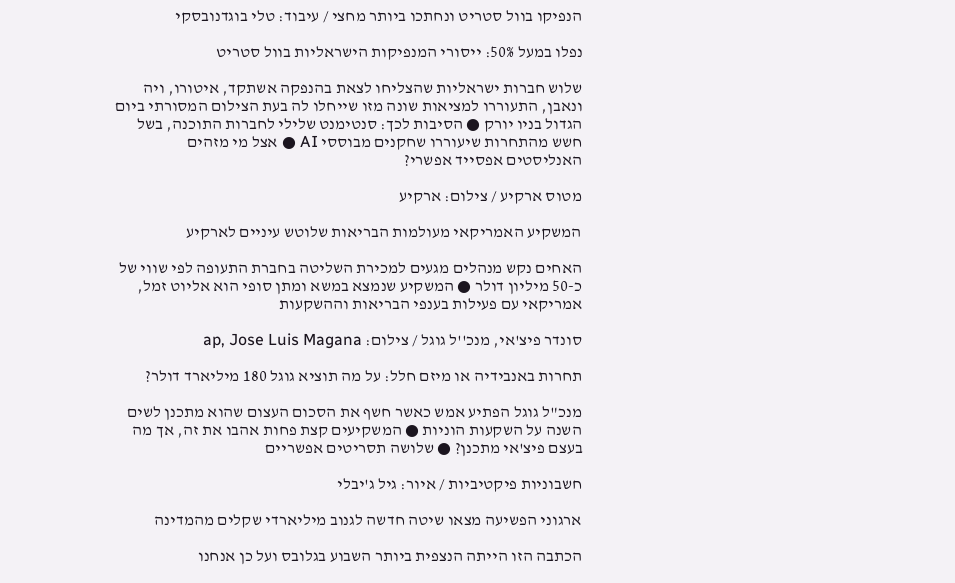הנפיקו בוול סטריט ונחתכו ביותר מחצי / עיבוד: טלי בוגדנובסקי

נפלו במעל 50%: ייסורי המנפיקות הישראליות בוול סטריט

שלוש חברות ישראליות שהצליחו לצאת בהנפקה אשתקד, איטורו, ויה ונאבן, התעוררו למציאות שונה מזו שייחלו לה בעת הצילום המסורתי ביום הגדול בניו יורק ● הסיבות לכך: סנטימנט שלילי לחברות התוכנה, בשל חשש מהתחרות שיעוררו שחקנים מבוססי AI ● אצל מי מזהים האנליסטים אפסייד אפשרי?

מטוס ארקיע / צילום: ארקיע

המשקיע האמריקאי מעולמות הבריאות שלוטש עיניים לארקיע

האחים נקש מנהלים מגעים למכירת השליטה בחברת התעופה לפי שווי של כ-50 מיליון דולר ● המשקיע שנמצא במשא ומתן סופי הוא אליוט זמל, אמריקאי עם פעילות בענפי הבריאות וההשקעות

סונדר פיצ'אי, מנכ''ל גוגל / צילום: ap, Jose Luis Magana

תחרות באנבידיה או מיזם חלל: על מה תוציא גוגל 180 מיליארד דולר?

מנכ"ל גוגל הפתיע אמש כאשר חשף את הסכום העצום שהוא מתכנן לשים השנה על השקעות הוניות ● המשקיעים קצת פחות אהבו את זה, אך מה בעצם פיצ'אי מתכנן? ● שלושה תסריטים אפשריים

חשבוניות פיקטיביות / איור: גיל ג'יבלי

ארגוני הפשיעה מצאו שיטה חדשה לגנוב מיליארדי שקלים מהמדינה

הכתבה הזו הייתה הנצפית ביותר השבוע בגלובס ועל כן אנחנו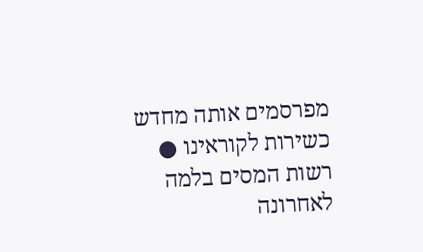מפרסמים אותה מחדש כשירות לקוראינו ● רשות המסים בלמה לאחרונה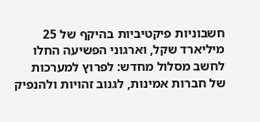חשבוניות פיקטיביות בהיקף של 25 מיליארד שקל, וארגוני הפשיעה החלו לחשב מסלול מחדש: לפרוץ למערכות של חברות אמינות, לגנוב זהויות ולהנפיק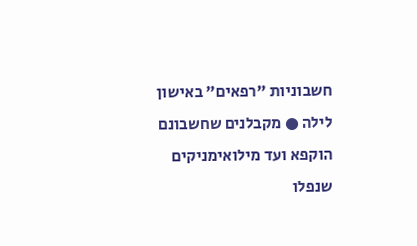חשבוניות "רפאים" באישון לילה ● מקבלנים שחשבונם הוקפא ועד מילואימניקים שנפלו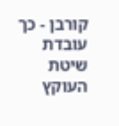קורבן - כך עובדת שיטת העוקץ